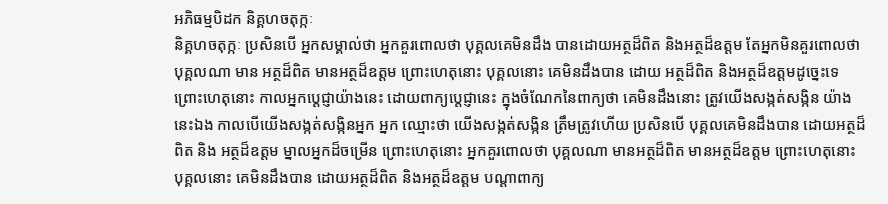អភិធម្មបិដក និគ្គហចតុក្កៈ
និគ្គហចតុក្កៈ ប្រសិនបើ អ្នកសម្គាល់ថា អ្នកគួរពោលថា បុគ្គលគេមិនដឹង បានដោយអត្ថដ៏ពិត និងអត្ថដ៏ឧត្តម តែអ្នកមិនគួរពោលថា បុគ្គលណា មាន អត្ថដ៏ពិត មានអត្ថដ៏ឧត្តម ព្រោះហេតុនោះ បុគ្គលនោះ គេមិនដឹងបាន ដោយ អត្ថដ៏ពិត និងអត្ថដ៏ឧត្តមដូច្នេះទេ ព្រោះហេតុនោះ កាលអ្នកប្តេជ្ញាយ៉ាងនេះ ដោយពាក្យប្តេជ្ញានេះ ក្នុងចំណែកនៃពាក្យថា គេមិនដឹងនោះ ត្រូវយើងសង្កត់សង្កិន យ៉ាងនេះឯង កាលបើយើងសង្កត់សង្កិនអ្នក អ្នក ឈ្មោះថា យើងសង្កត់សង្កិន ត្រឹមត្រូវហើយ ប្រសិនបើ បុគ្គលគេមិនដឹងបាន ដោយអត្ថដ៏ពិត និង អត្ថដ៏ឧត្តម ម្នាលអ្នកដ៏ចម្រើន ព្រោះហេតុនោះ អ្នកគួរពោលថា បុគ្គលណា មានអត្ថដ៏ពិត មានអត្ថដ៏ឧត្តម ព្រោះហេតុនោះ បុគ្គលនោះ គេមិនដឹងបាន ដោយអត្ថដ៏ពិត និងអត្ថដ៏ឧត្តម បណ្តាពាក្យ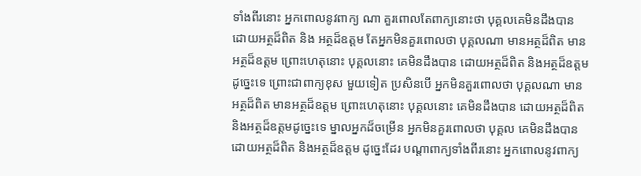ទាំងពីរនោះ អ្នកពោលនូវពាក្យ ណា គួរពោលតែពាក្យនោះថា បុគ្គលគេមិនដឹងបាន ដោយអត្ថដ៏ពិត និង អត្ថដ៏ឧត្តម តែអ្នកមិនគួរពោលថា បុគ្គលណា មានអត្ថដ៏ពិត មានអត្ថដ៏ឧត្តម ព្រោះហេតុនោះ បុគ្គលនោះ គេមិនដឹងបាន ដោយអត្ថដ៏ពិត និងអត្ថដ៏ឧត្តម ដូច្នេះទេ ព្រោះជាពាក្យខុស មួយទៀត ប្រសិនបើ អ្នកមិនគួរពោលថា បុគ្គលណា មានអត្ថដ៏ពិត មានអត្ថដ៏ឧត្តម ព្រោះហេតុនោះ បុគ្គលនោះ គេមិនដឹងបាន ដោយអត្ថដ៏ពិត និងអត្ថដ៏ឧត្តមដូច្នេះទេ ម្នាលអ្នកដ៏ចម្រើន អ្នកមិនគួរពោលថា បុគ្គល គេមិនដឹងបាន ដោយអត្ថដ៏ពិត និងអត្ថដ៏ឧត្តម ដូច្នេះដែរ បណ្តាពាក្យទាំងពីរនោះ អ្នកពោលនូវពាក្យ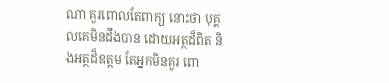ណា គួរពោលតែពាក្យ នោះថា បុគ្គលគេមិនដឹងបាន ដោយអត្ថដ៏ពិត និងអត្ថដ៏ឧត្តម តែអ្នកមិនគួរ ពោ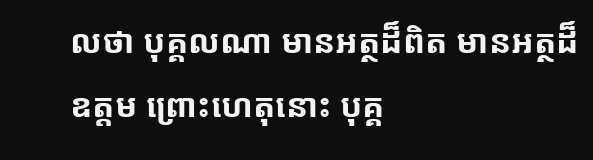លថា បុគ្គលណា មានអត្ថដ៏ពិត មានអត្ថដ៏ឧត្តម ព្រោះហេតុនោះ បុគ្គ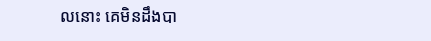លនោះ គេមិនដឹងបា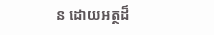ន ដោយអត្ថដ៏